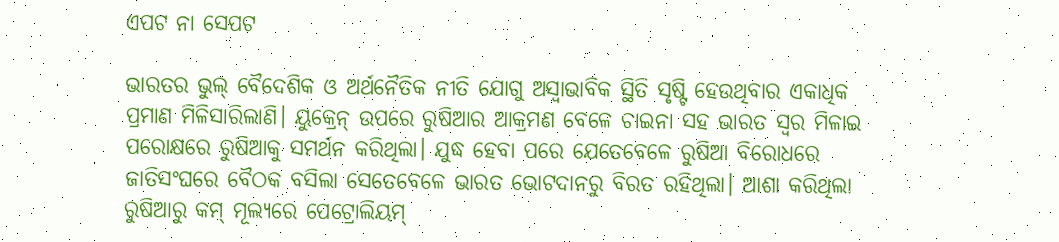ଏପଟ ନା ସେପଟ

ଭାରତର ଭୁଲ୍‌ ବୈଦେଶିକ ଓ ଅର୍ଥନୈତିକ ନୀତି ଯୋଗୁ ଅସ୍ୱାଭାବିକ ସ୍ଥିତି ସୃଷ୍ଟି ହେଉଥିବାର ଏକାଧିକ ପ୍ରମାଣ ମିଳିସାରିଲାଣି। ୟୁକ୍ରେନ୍‌ ଉପରେ ରୁଷିଆର ଆକ୍ରମଣ ବେଳେ ଚାଇନା ସହ ଭାରତ ସ୍ବର ମିଳାଇ ପରୋକ୍ଷରେ ରୁଷିଆକୁ ସମର୍ଥନ କରିଥିଲା। ଯୁଦ୍ଧ ହେବା ପରେ ଯେତେବେଳେ ରୁଷିଆ ବିରୋଧରେ ଜାତିସଂଘରେ ବୈଠକ ବସିଲା ସେତେବେଳେ ଭାରତ ଭୋଟଦାନରୁ ବିରତ ରହିଥିଲା। ଆଶା କରିଥିଲା ରୁଷିଆରୁ କମ୍‌ ମୂଲ୍ୟରେ ପେଟ୍ରୋଲିୟମ୍‌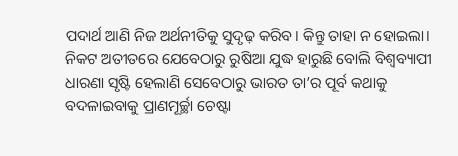ପଦାର୍ଥ ଆଣି ନିଜ ଅର୍ଥନୀତିକୁ ସୁଦୃଢ଼ କରିବ। କିନ୍ତୁ ତାହା ନ ହୋଇଲା। ନିକଟ ଅତୀତରେ ଯେବେଠାରୁ ରୁଷିଆ ଯୁଦ୍ଧ ହାରୁଛି ବୋଲି ବିଶ୍ୱବ୍ୟାପୀ ଧାରଣା ସୃଷ୍ଟି ହେଲାଣି ସେବେଠାରୁ ଭାରତ ତା’ର ପୂର୍ବ କଥାକୁ ବଦଳାଇବାକୁ ପ୍ରାଣମୂର୍ଚ୍ଛା ଚେଷ୍ଟା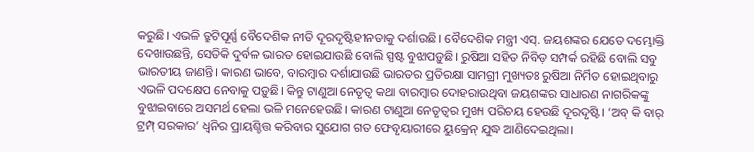କରୁଛି। ଏଭଳି ତ୍ରୁଟିପୂର୍ଣ୍ଣ ବୈଦେଶିକ ନୀତି ଦୂରଦୃଷ୍ଟିହୀନତାକୁ ଦର୍ଶାଉଛି। ବୈଦେଶିକ ମନ୍ତ୍ରୀ ଏସ୍‌. ଜୟଶଙ୍କର ଯେତେ ଦମ୍ଭୋକ୍ତି ଦେଖାଉଛନ୍ତି, ସେତିକି ଦୁର୍ବଳ ଭାରତ ହୋଇଯାଉଛି ବୋଲି ସ୍ପଷ୍ଟ ବୁଝାପଡ଼ୁଛି। ରୁଷିଆ ସହିତ ନିବିଡ଼ ସମ୍ପର୍କ ରହିଛି ବୋଲି ସବୁ ଭାରତୀୟ ଜାଣନ୍ତି। କାରଣ ଭାବେ, ବାରମ୍ବାର ଦର୍ଶାଯାଉଛି ଭାରତର ପ୍ରତିରକ୍ଷା ସାମଗ୍ରୀ ମୁଖ୍ୟତଃ ରୁଷିଆ ନିର୍ମିତ ହୋଇଥିବାରୁ ଏଭଳି ପଦକ୍ଷେପ ନେବାକୁ ପଡ଼ୁଛି। କିନ୍ତୁ ଟାଣୁଆ ନେତୃତ୍ୱ କଥା ବାରମ୍ବାର ଦୋହରାଉଥିବା ଜୟଶଙ୍କର ସାଧାରଣ ନାଗରିକଙ୍କୁ ବୁଝାଇବାରେ ଅସମର୍ଥ ହେଲା ଭଳି ମନେହେଉଛି। କାରଣ ଟାଣୁଆ ନେତୃତ୍ୱର ମୁଖ୍ୟ ପରିଚୟ ହେଉଛି ଦୂରଦୃଷ୍ଟି। ‘ଅବ୍‌ କି ବାର୍‌ ଟ୍ରମ୍ପ୍‌ ସରକାର’ ଧ୍ୱନିର ପ୍ରାୟଶ୍ଚିତ୍ତ କରିବାର ସୁଯୋଗ ଗତ ଫେବୃୟାରୀରେ ୟୁକ୍ରେନ୍‌ ଯୁଦ୍ଧ ଆଣିଦେଇଥିଲା।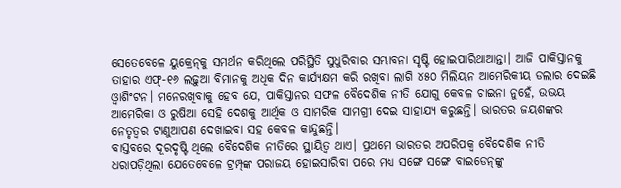ସେତେବେଳେ ୟୁକ୍ରେନ୍‌କୁ ସମର୍ଥନ କରିଥିଲେ ପରିସ୍ଥିତି ସୁଧୁରିବାର ସମ୍ଭାବନା ସୃଷ୍ଟି ହୋଇପାରିଥାଆନ୍ତା। ଆଜି ପାକିସ୍ତାନକୁ ତାହାର ଏଫ୍‌-୧୬ ଲଢ଼ୁଆ ବିମାନକୁ ଅଧିକ ଦିନ କାର୍ଯ୍ୟକ୍ଷମ କରି ରଖିବା ଲାଗି ୪୫୦ ମିଲିୟନ ଆମେରିକୀୟ ଡଲାର ଦେଇଛି ଓ୍ବାଶିଂଟନ। ମନେରଖିବାକୁ ହେବ ଯେ, ପାକିସ୍ତାନର ସଫଳ ବୈଦେଶିକ ନୀତି ଯୋଗୁ କେବଳ ଚାଇନା ନୁହେଁ, ଉଭୟ ଆମେରିକା ଓ ରୁଷିଆ ସେହି ଦେଶକୁ ଆର୍ଥିକ ଓ ସାମରିକ ସାମଗ୍ରୀ ଦେଇ ସାହାଯ୍ୟ କରୁଛନ୍ତି। ଭାରତର ଜୟଶଙ୍କର ନେତୃତ୍ୱର ଟାଣୁଆପଣ ଦେଖାଇବା ସହ କେବଳ କାନ୍ଦୁଛନ୍ତି।
ବାସ୍ତବରେ ଦୂରଦୃଷ୍ଟି ଥିଲେ ବୈଦେଶିକ ନୀତିରେ ସ୍ଥାୟିତ୍ୱ ଥାଏ। ପ୍ରଥମେ ଭାରତର ଅପରିପକ୍ୱ ବୈଦେଶିକ ନୀତି ଧରାପଡ଼ିଥିଲା ଯେତେବେଳେ ଟ୍ରମ୍ପ୍‌ଙ୍କ ପରାଜୟ ହୋଇସାରିବା ପରେ ମଧ୍ୟ ସଙ୍ଗେ ସଙ୍ଗେ ବାଇଡେନ୍‌ଙ୍କୁ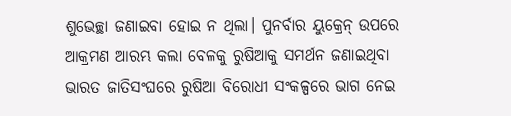ଶୁଭେଚ୍ଛା ଜଣାଇବା ହୋଇ ନ ଥିଲା। ପୁନର୍ବାର ୟୁକ୍ରେନ୍‌ ଉପରେ ଆକ୍ରମଣ ଆରମ୍ଭ କଲା ବେଳକୁ ରୁଷିଆକୁ ସମର୍ଥନ ଜଣାଇଥିବା ଭାରତ ଜାତିସଂଘରେ ରୁଷିଆ ବିରୋଧୀ ସଂକଳ୍ପରେ ଭାଗ ନେଇ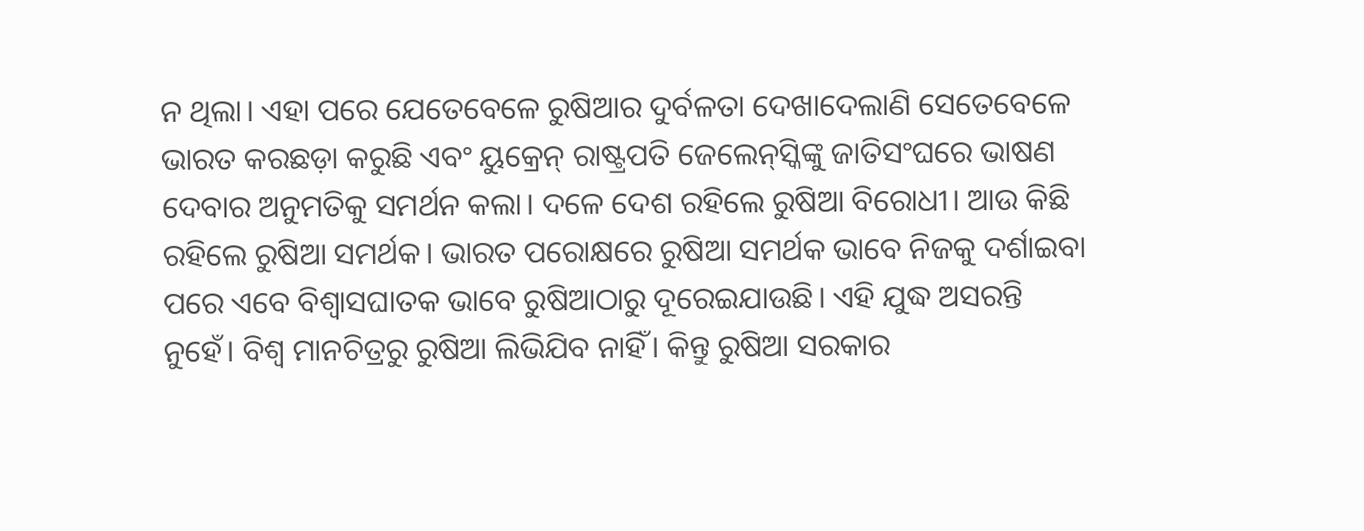ନ ଥିଲା। ଏହା ପରେ ଯେତେବେଳେ ରୁଷିଆର ଦୁର୍ବଳତା ଦେଖାଦେଲାଣି ସେତେବେଳେ ଭାରତ କରଛଡ଼ା କରୁଛି ଏବଂ ୟୁକ୍ରେନ୍‌ ରାଷ୍ଟ୍ରପତି ଜେଲେନ୍‌ସ୍କିଙ୍କୁ ଜାତିସଂଘରେ ଭାଷଣ ଦେବାର ଅନୁମତିକୁ ସମର୍ଥନ କଲା। ଦଳେ ଦେଶ ରହିଲେ ରୁଷିଆ ବିରୋଧୀ। ଆଉ କିଛି ରହିଲେ ରୁଷିଆ ସମର୍ଥକ। ଭାରତ ପରୋକ୍ଷରେ ରୁଷିଆ ସମର୍ଥକ ଭାବେ ନିଜକୁ ଦର୍ଶାଇବା ପରେ ଏବେ ବିଶ୍ୱାସଘାତକ ଭାବେ ରୁଷିଆଠାରୁ ଦୂରେଇଯାଉଛି। ଏହି ଯୁଦ୍ଧ ଅସରନ୍ତି ନୁହେଁ। ବିଶ୍ୱ ମାନଚିତ୍ରରୁ ରୁଷିଆ ଲିଭିଯିବ ନାହିଁ। କିନ୍ତୁ ରୁଷିଆ ସରକାର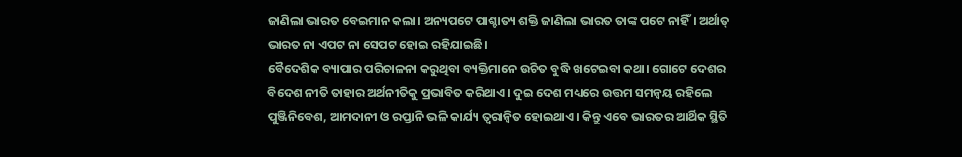ଜାଣିଲା ଭାରତ ବେଇମାନ କଲା। ଅନ୍ୟପଟେ ପାଶ୍ଚାତ୍ୟ ଶକ୍ତି ଜାଣିଲା ଭାରତ ତାଙ୍କ ପଟେ ନାହିଁ। ଅର୍ଥାତ୍‌ ଭାରତ ନା ଏପଟ ନା ସେପଟ ହୋଇ ରହିଯାଇଛି।
ବୈଦେଶିକ ବ୍ୟାପାର ପରିଚାଳନା କରୁଥିବା ବ୍ୟକ୍ତିମାନେ ଉଚିତ ବୁଦ୍ଧି ଖଟେଇବା କଥା। ଗୋଟେ ଦେଶର ବିଦେଶ ନୀତି ତାହାର ଅର୍ଥନୀତିକୁ ପ୍ରଭାବିତ କରିଥାଏ। ଦୁଇ ଦେଶ ମଧ୍ୟରେ ଉତ୍ତମ ସମନ୍ବୟ ରହିଲେ ପୁଞ୍ଜିନିବେଶ, ଆମଦାନୀ ଓ ରପ୍ତାନି ଭଳି କାର୍ଯ୍ୟ ତ୍ୱରାନ୍ବିତ ହୋଇଥାଏ। କିନ୍ତୁ ଏବେ ଭାରତର ଆର୍ଥିକ ସ୍ଥିତି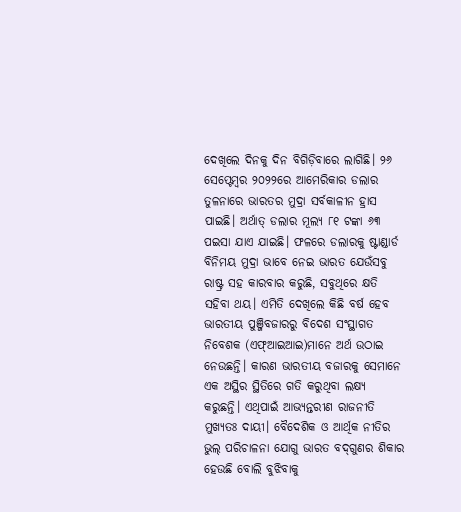ଦେଖିଲେ ଦିନକୁ ଦିନ ବିଗିଡ଼ିବାରେ ଲାଗିଛି। ୨୬ ସେପ୍ଟେମ୍ବର ୨୦୨୨ରେ ଆମେରିକାର ଡଲାର ତୁଳନାରେ ଭାରତର ମୁଦ୍ରା ସର୍ବକାଳୀନ ହ୍ରାସ ପାଇଛି। ଅର୍ଥାତ୍‌ ଡଲାର ମୂଲ୍ୟ ୮୧ ଟଙ୍କା ୬୩ ପଇସା ଯାଏ ଯାଇଛି। ଫଳରେ ଡଲାରକୁ ଷ୍ଟାଣ୍ଡାର୍ଡ ବିନିମୟ ମୁଦ୍ରା ଭାବେ ନେଇ ଭାରତ ଯେଉଁସବୁ ରାଷ୍ଟ୍ର ସହ କାରବାର କରୁଛି, ସବୁଥିରେ କ୍ଷତି ସହିବା ଥୟ। ଏମିତି ଦେଖିଲେ କିଛି ବର୍ଷ ହେବ ଭାରତୀୟ ପୁଞ୍ଜିବଜାରରୁ ବିଦେଶ ସଂସ୍ଥାଗତ ନିବେଶକ (ଏଫ୍‌ଆଇଆଇ)ମାନେ ଅର୍ଥ ଉଠାଇ ନେଉଛନ୍ତି। କାରଣ ଭାରତୀୟ ବଜାରକୁ ସେମାନେ ଏକ ଅସ୍ଥିର ସ୍ଥିତିରେ ଗତି କରୁଥିବା ଲକ୍ଷ୍ୟ କରୁଛନ୍ତି। ଏଥିପାଇଁ ଆଭ୍ୟନ୍ତରୀଣ ରାଜନୀତି ମୁଖ୍ୟତଃ ଦାୟୀ। ବୈଦେଶିକ ଓ ଆର୍ଥିକ ନୀତିର ଭୁଲ୍‌ ପରିଚାଳନା ଯୋଗୁ ଭାରତ ବଦ୍‌ଗୁଣର ଶିକାର ହେଉଛି ବୋଲି ବୁଝିବାକୁ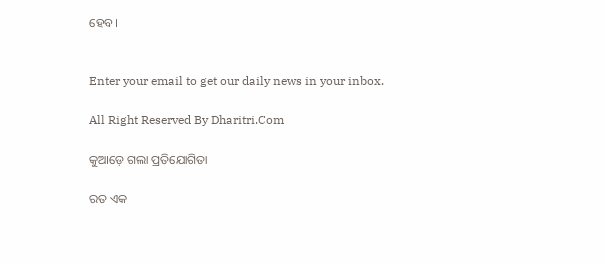ହେବ।


Enter your email to get our daily news in your inbox.

All Right Reserved By Dharitri.Com

କୁଆଡ଼େ ଗଲା ପ୍ରତିଯୋଗିତା

ରତ ଏକ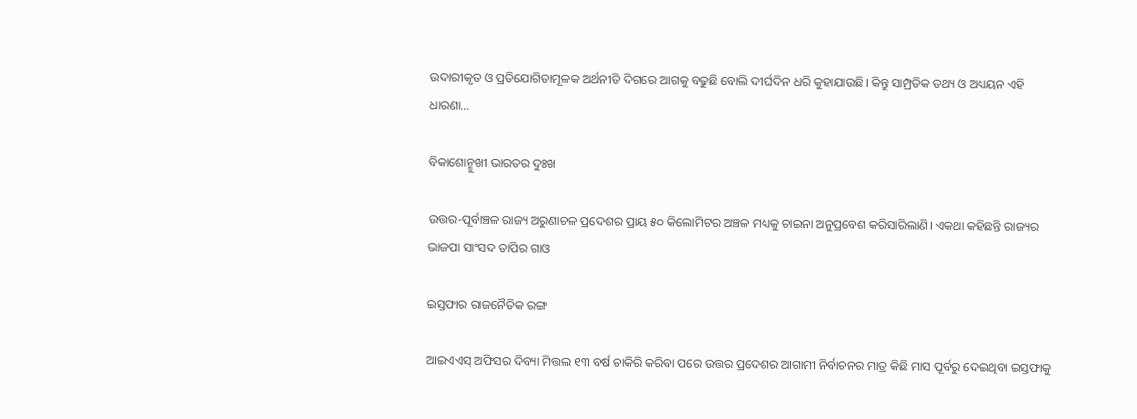ଉଦାରୀକୃତ ଓ ପ୍ରତିଯୋଗିତାମୂଳକ ଅର୍ଥନୀତି ଦିଗରେ ଆଗକୁ ବଢୁଛି ବୋଲି ଦୀର୍ଘଦିନ ଧରି କୁହାଯାଉଛି। କିନ୍ତୁ ସାମ୍ପ୍ରତିକ ତଥ୍ୟ ଓ ଅଧ୍ୟୟନ ଏହି ଧାରଣା…

ବିକାଶୋନ୍ମୁଖୀ ଭାରତର ଦୁଃଖ

ଉତ୍ତର-ପୂର୍ବାଞ୍ଚଳ ରାଜ୍ୟ ଅରୁଣାଚଳ ପ୍ରଦେଶର ପ୍ରାୟ ୫୦ କିଲୋମିଟର ଅଞ୍ଚଳ ମଧ୍ୟକୁ ଚାଇନା ଅନୁପ୍ରବେଶ କରିସାରିଲାଣି। ଏକଥା କହିଛନ୍ତି ରାଜ୍ୟର ଭାଜପା ସାଂସଦ ତାପିର ଗାଓ

ଇସ୍ତଫାର ରାଜନୈତିକ ରଙ୍ଗ

ଆଇଏଏସ୍‌ ଅଫିସର ଦିବ୍ୟା ମିତ୍ତଲ ୧୩ ବର୍ଷ ଚାକିରି କରିବା ପରେ ଉତ୍ତର ପ୍ରଦେଶର ଆଗାମୀ ନିର୍ବାଚନର ମାତ୍ର କିଛି ମାସ ପୂର୍ବରୁ ଦେଇଥିବା ଇସ୍ତଫାକୁ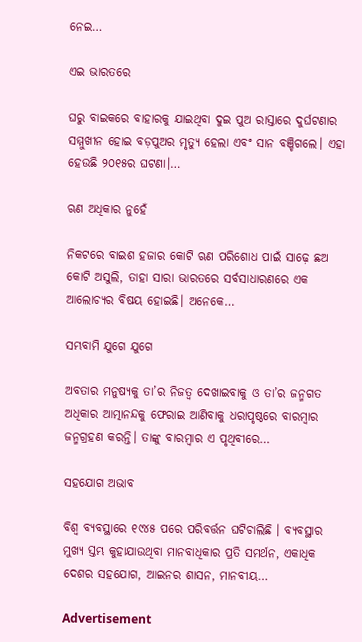ନେଇ…

ଏଇ ଭାରତରେ

ଘରୁ ବାଇକରେ ବାହାରକୁ ଯାଇଥିବା ଦୁଇ ପୁଅ ରାସ୍ତାରେ ଦୁର୍ଘଟଣାର ସମ୍ମୁଖୀନ ହୋଇ ବଡ଼ପୁଅର ମୃତ୍ୟୁ ହେଲା ଏବଂ ସାନ ବଞ୍ଚିଗଲେ। ଏହା ହେଉଛି ୨୦୧୫ର ଘଟଣା।…

ଋଣ ଅଧିକାର ନୁହେଁ

ନିକଟରେ ବାଇଶ ହଜାର କୋଟି ଋଣ ପରିଶୋଧ ପାଇଁ ସାଢ଼େ ଛଅ କୋଟି ଅସୁଲି, ତାହା ସାରା ଭାରତରେ ସର୍ବସାଧାରଣରେ ଏକ ଆଲୋଚ୍ୟର ବିଷୟ ହୋଇଛି। ଅନେକେ…

ସମ୍ଭବାମି ଯୁଗେ ଯୁଗେ

ଅବତାର ମନୁଷ୍ୟକୁ ତା’ର ନିଜତ୍ୱ ଦେଖାଇବାକୁ ଓ ତା’ର ଜନ୍ମଗତ ଅଧିକାର ଆତ୍ମାନନ୍ଦକୁ ଫେରାଇ ଆଣିବାକୁ ଧରାପୃଷ୍ଠରେ ବାରମ୍ବାର ଜନ୍ମଗ୍ରହଣ କରନ୍ତି। ତାଙ୍କୁ ବାରମ୍ବାର ଏ ପୃଥିବୀରେ…

ସହଯୋଗ ଅଭାବ

ବିଶ୍ୱ ବ୍ୟବସ୍ଥାରେ ୧୯୪୫ ପରେ ପରିବର୍ତ୍ତନ ଘଟିଚାଲିଛି । ବ୍ୟବସ୍ଥାର ମୁଖ୍ୟ ସ୍ତମ୍ଭ କୁହାଯାଉଥିବା ମାନବାଧିକାର ପ୍ରତି ସମର୍ଥନ, ଏକାଧିକ ଦେଶର ସହଯୋଗ, ଆଇନର ଶାସନ, ମାନବୀୟ…

Advertisement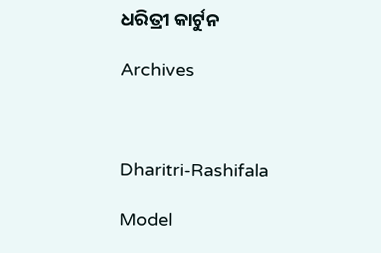ଧରିତ୍ରୀ କାର୍ଟୁନ

Archives



Dharitri-Rashifala

Model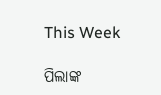This Week

ପିଲାଙ୍କ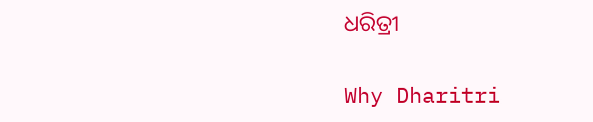ଧରିତ୍ରୀ

Why Dharitri